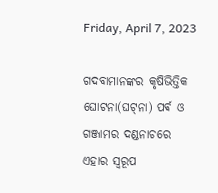Friday, April 7, 2023

ଗଦବାମାନଙ୍କର କୃଷିଭିତ୍ତିକ ଘୋଟନା(ଘଟ୍‌ନା) ପର୍ଵ ଓ ଗଞ୍ଜାମର ଦଣ୍ଡନାଚରେ ଏହାର ସ୍ବରୂପ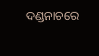ଦଣ୍ଡନାଚରେ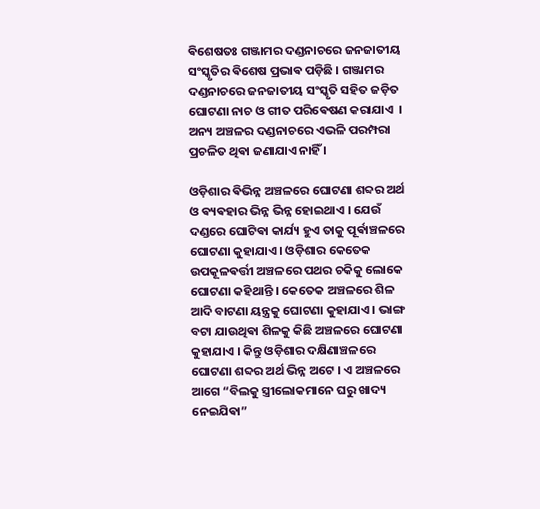ଵିଶେଷତଃ ଗଞ୍ଜାମର ଦଣ୍ଡନାଚରେ ଜନଜାତୀୟ ସଂସ୍କୃତିର ଵିଶେଷ ପ୍ରଭାଵ ପଡ଼ିଛି । ଗଞ୍ଜାମର ଦଣ୍ଡନାଚରେ ଜନଜାତୀୟ ସଂସ୍କୃତି ସହିତ ଜଡ଼ିତ ଘୋଟଣା ନାଚ ଓ ଗୀତ ପରିଵେଷଣ କରାଯାଏ ‌ । ଅନ୍ୟ ଅଞ୍ଚଳର ଦଣ୍ଡନାଚରେ ଏଭଳି ପରମ୍ପରା ପ୍ରଚଳିତ ଥିଵା ଜଣାଯାଏ ନାହିଁ ।

ଓଡ଼ିଶାର ଵିଭିନ୍ନ ଅଞ୍ଚଳରେ ଘୋଟଣା ଶବ୍ଦର ଅର୍ଥ ଓ ଵ୍ୟଵହାର ଭିନ୍ନ ଭିନ୍ନ ହୋଇଥାଏ । ଯେଉଁ ଦଣ୍ଡରେ ଘୋଟିଵା କାର୍ଯ୍ୟ ହୁଏ ତାକୁ ପୂର୍ଵାଞ୍ଚଳରେ ଘୋଟଣା କୁହାଯାଏ । ଓଡ଼ିଶାର କେତେକ ଉପକୂଳଵର୍ତ୍ତୀ ଅଞ୍ଚଳରେ ପଥର ଚକିକୁ ଲୋକେ ଘୋଟଣା କହିଥାନ୍ତି ।‌ କେତେକ ଅଞ୍ଚଳରେ ଶିଳ ଆଦି ବାଟଣା ୟନ୍ତ୍ରକୁ ଘୋଟଣା କୁହାଯାଏ । ଭାଙ୍ଗ ବଟା ଯାଉଥିଵା ଶିଳକୁ କିଛି ଅଞ୍ଚଳରେ ଘୋଟଣା କୁହାଯାଏ । କିନ୍ତୁ ଓଡ଼ିଶାର ଦକ୍ଷିଣାଞ୍ଚଳରେ ଘୋଟଣା ଶବ୍ଦର ଅର୍ଥ ଭିନ୍ନ ଅଟେ । ଏ ଅଞ୍ଚଳରେ ଆଗେ “ବିଲକୁ ସ୍ତ୍ରୀଲୋକମାନେ ଘରୁ ଖାଦ୍ୟ ନେଇଯିଵା”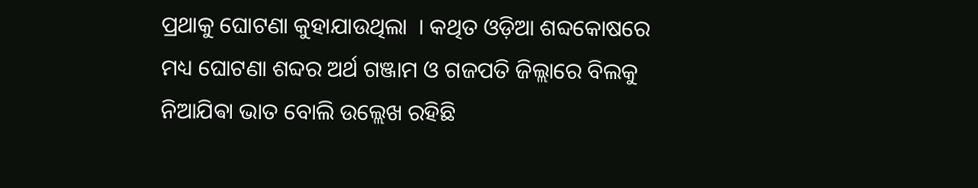ପ୍ରଥାକୁ ଘୋଟଣା କୁହାଯାଉଥିଲା ‌ । କଥିତ ଓଡ଼ିଆ ଶବ୍ଦକୋଷରେ ମଧ୍ୟ ଘୋଟଣା ଶବ୍ଦର ଅର୍ଥ ଗଞ୍ଜାମ ଓ ଗଜପତି ଜିଲ୍ଲାରେ ବିଲକୁ ନିଆଯିଵା ଭାତ ବୋଲି ଉଲ୍ଲେଖ ରହିଛି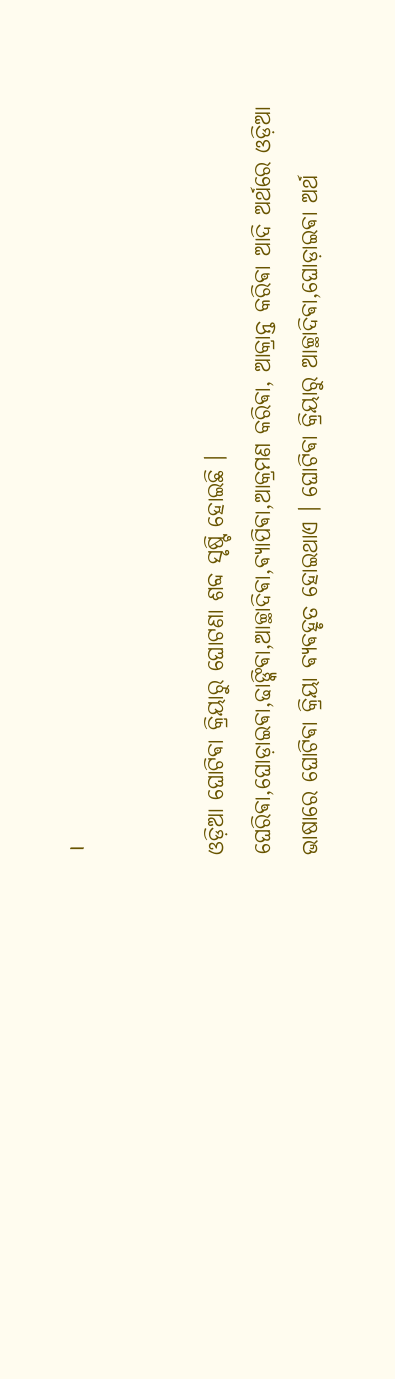।


ଓଡ଼ିଆ ଘୋଟିଵା କ୍ରିୟାରୁ ଘୋଟଣା ଶବ୍ଦ ସୃଷ୍ଟି ହୋଇଛି ।
ଘେରିଵା,ଘୋଡ଼ାଇଵା,ଢାଙ୍କିଵା,ଆଚ୍ଛାଦିଵା,ଵ୍ୟାପିଵା,ଆକ୍ରମଣ କରିଵା, ଆକ୍ରାନ୍ତ କରିଵା ଆଦି ଅର୍ଥରେ ଓଡ଼ିଆ ଭାଷାରେ ଘୋଟିଵା କ୍ରିୟା ଵ୍ୟଵହୃତ ହୋଇଥାଏ । ଘୋଟିଵା କ୍ରିୟାରୁ ଆଚ୍ଛାଦିଵା,ଘୋଡ଼ାଇଵା ଅର୍ଥ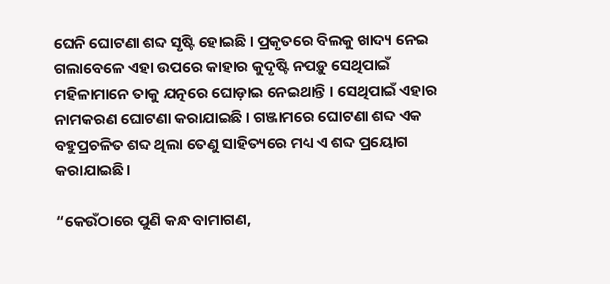ଘେନି ଘୋଟଣା ଶବ୍ଦ ସୃଷ୍ଟି ହୋଇଛି । ପ୍ରକୃତରେ ବିଲକୁ ଖାଦ୍ୟ ନେଇ ଗଲାବେଳେ ଏହା ଉପରେ କାହାର କୁଦୃଷ୍ଟି ନପଡ଼ୁ ସେଥିପାଇଁ ମହିଳାମାନେ ତାକୁ ଯତ୍ନରେ ଘୋଡ଼ାଇ ନେଇଥାନ୍ତି । ସେଥିପାଇଁ ଏହାର ନାମକରଣ ଘୋଟଣା କରାଯାଇଛି । ଗଞ୍ଜାମରେ ଘୋଟଣା ଶବ୍ଦ ଏକ ବହୁପ୍ରଚଳିତ ଶବ୍ଦ ଥିଲା ତେଣୁ ସାହିତ୍ୟରେ ମଧ୍ୟ ଏ ଶବ୍ଦ ପ୍ରୟୋଗ କରାଯାଇଛି।

“କେଉଁଠାରେ ପୁଣି କନ୍ଧ ବାମାଗଣ,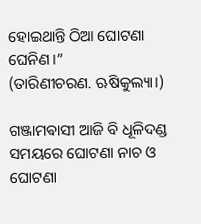ହୋଇଥାନ୍ତି ଠିଆ ଘୋଟଣା ଘେନିଣ।”
(ତାରିଣୀଚରଣ. ଋଷିକୁଲ୍ୟା।)

ଗଞ୍ଜାମଵାସୀ ଆଜି ବି ଧୂଳିଦଣ୍ଡ ସମୟରେ ଘୋଟଣା ନାଚ ଓ ଘୋଟଣା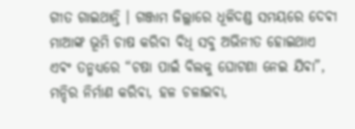ଗୀତ ଗାଇଥାନ୍ତି ‌। ଗଞ୍ଜାମ ଜିଲ୍ଲାରେ ଧୂଳିଦଣ୍ଡ ସମୟରେ ଦେଵୀ ମାଆଙ୍କ ଭୂମି ଚାଷ କରିଵା ଵିଧି ସବୁ ଅଭିନୀତ ହୋଇଥାଏ ଏଵଂ ତନ୍ମଧ୍ୟରେ “ଚଷା ପାଇଁ ବିଲକୁ ଘୋଟଣା ନେଇ ଯିଵା”, ମନ୍ଦିର ନିର୍ମାଣ କରିଵା, ହଳ ଚଳାଇଵା,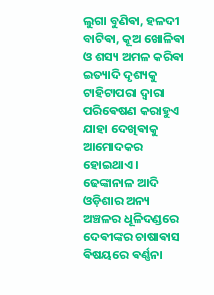ଲୁଗା ବୁଣିଵା, ହଳଦୀ ବାଟିଵା, କୂଅ ଖୋଳିଵା ଓ ଶସ୍ୟ ଅମଳ କରିଵା ଇତ୍ୟାଦି ଦୃଶ୍ୟକୁ ଟାହିଟାପରା ଦ୍ବାରା ପରିଵେଷଣ କରାହୁଏ ଯାହା ଦେଖିଵାକୁ ଆମୋଦକର ହୋଇଥାଏ । ଢେଙ୍କାନାଳ ଆଦି ଓଡ଼ିଶାର ଅନ୍ୟ ଅଞ୍ଚଳର ଧୂଳିଦଣ୍ଡରେ ଦେଵୀଙ୍କର ଚାଷାଵାସ ଵିଷୟରେ ଵର୍ଣ୍ଣନା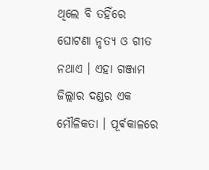ଥିଲେ ବି ତହିଁରେ ଘୋଟଣା ନୃତ୍ୟ ଓ ଗୀତ ନଥାଏ । ଏହା ଗଞ୍ଜାମ ଜିଲ୍ଲାର ଦଣ୍ଡର ଏକ ମୌଳିକତା । ପୂର୍ଵକାଳରେ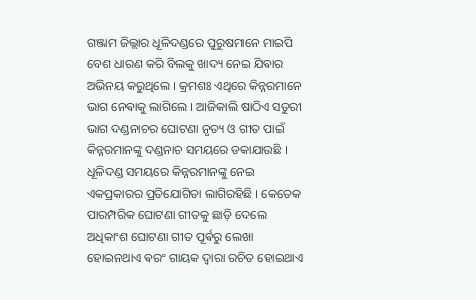ଗଞ୍ଜାମ ଜିଲ୍ଲାର ଧୂଳିଦଣ୍ଡରେ ପୁରୁଷମାନେ ମାଇପି ବେଶ ଧାରଣ କରି ବିଲକୁ ଖାଦ୍ୟ ନେଇ ଯିଵାର ଅଭିନୟ କରୁଥିଲେ । କ୍ରମଶଃ ଏଥିରେ କିନ୍ନରମାନେ ଭାଗ ନେଵାକୁ ଲାଗିଲେ । ଆଜିକାଲି ଷାଠିଏ ସତୁରୀ ଭାଗ ଦଣ୍ଡନାଚର ଘୋଟଣା ନୃତ୍ୟ ଓ ଗୀତ ପାଇଁ କିନ୍ନରମାନଙ୍କୁ ଦଣ୍ଡନାଚ ସମୟରେ ଡକାଯାଉଛି । ଧୂଳିଦଣ୍ଡ ସମୟରେ କିନ୍ନରମାନଙ୍କୁ ନେଇ ଏକପ୍ରକାରର ପ୍ରତିଯୋଗିତା ଲାଗିରହିଛି । କେତେକ ପାରମ୍ପରିକ ଘୋଟଣା ଗୀତକୁ ଛାଡ଼ି ଦେଲେ ଅଧିକାଂଶ ଘୋଟଣା ଗୀତ ପୂର୍ଵରୁ ଲେଖା ହୋଇନଥାଏ ଵରଂ ଗାୟକ ଦ୍ଵାରା ରଚିତ ହୋଇଥାଏ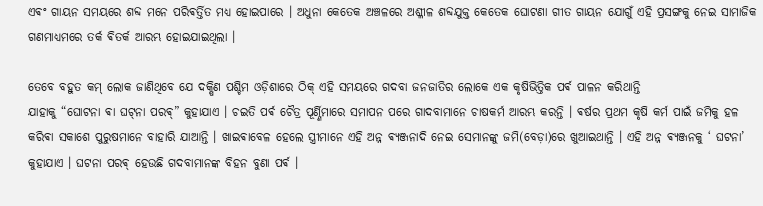ଏଵଂ ଗାୟନ ସମୟରେ ଶବ୍ଦ ମନେ ପରିଵର୍ତ୍ତିତ ମଧ୍ୟ ହୋଇପାରେ । ଅଧୁନା କେତେକ ଅଞ୍ଚଳରେ ଅଶ୍ଳୀଳ ଶବ୍ଦଯୁକ୍ତ କେତେକ ଘୋଟଣା ଗୀତ ଗାୟନ ଯୋଗୁଁ ଏହି ପ୍ରସଙ୍ଗକୁ ନେଇ ସାମାଜିକ ଗଣମାଧ୍ୟମରେ ତର୍କ ଵିତର୍କ ଆରମ୍ଭ ହୋଇଯାଇଥିଲା ।

ତେବେ ବହୁତ କମ୍ ଲୋକ ଜାଣିଥିବେ ଯେ ଦକ୍ଷିଣ ପଶ୍ଚିମ ଓଡ଼ିଶାରେ ଠିକ୍ ଏହି ସମୟରେ ଗଦବା ଜନଜାତିର ଲୋକେ ଏକ କୃଷିଭିତ୍ତିକ ପର୍ଵ ପାଳନ କରିଥାନ୍ତି
ଯାହାକୁ “ଘୋଟନା ଵା ଘଟ୍‌ନା ପରଵ୍” କୁହାଯାଏ । ଚଇତି ପର୍ଵ ଚୈତ୍ର ପୂର୍ଣ୍ଣିମାରେ ସମାପନ ପରେ ଗାଦବାମାନେ ଚାଷକର୍ମ ଆରମ୍ଭ କରନ୍ତି । ଵର୍ଷର ପ୍ରଥମ କୃଷି କର୍ମ ପାଇଁ ଜମିକୁ ହଳ କରିଵା ସକାଶେ ପୁରୁଷମାନେ ବାହାରି ଯାଆନ୍ତି । ଖାଇଵାବେଳ ହେଲେ ସ୍ତ୍ରୀମାନେ ଏହି ଅନ୍ନ ଵ୍ୟଞ୍ଜନାଦି ନେଇ ସେମାନଙ୍କୁ ଜମି(ବେଡ଼ା)ରେ ଖୁଆଇଥାନ୍ତି । ଏହି ଅନ୍ନ ଵ୍ୟଞ୍ଜନକୁ ‘ ଘଟନା’ କୁହାଯାଏ । ଘଟନା ପରଵ୍ ହେଉଛି ଗଦବାମାନଙ୍କ ବିହନ ବୁଣା ପର୍ଵ ।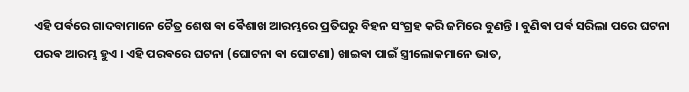ଏହି ପର୍ଵରେ ଗାଦବାମାନେ ଚୈତ୍ର ଶେଷ ଵା ଵୈଶାଖ ଆରମ୍ଭରେ ପ୍ରତିଘରୁ ବିହନ ସଂଗ୍ରହ କରି ଜମିରେ ବୁଣନ୍ତି । ବୁଣିଵା ପର୍ଵ ସରିଲା ପରେ ଘଟନା ପରଵ ଆରମ୍ଭ ହୁଏ । ଏହି ପରଵରେ ଘଟନା (ଘୋଟନା ଵା ଘୋଟଣା) ଖାଇଵା ପାଇଁ ସ୍ତ୍ରୀଲୋକମାନେ ଭାତ,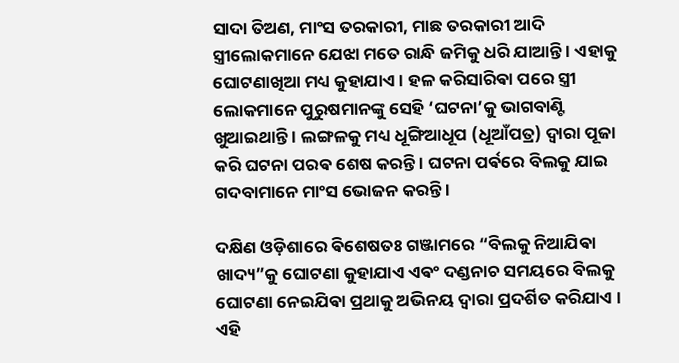ସାଦା ତିଅଣ, ମାଂସ ତରକାରୀ, ମାଛ ତରକାରୀ ଆଦି ସ୍ତ୍ରୀଲୋକମାନେ ଯେଝା ମତେ ରାନ୍ଧି ଜମିକୁ ଧରି ଯାଆନ୍ତି । ଏହାକୁ ଘୋଟଣାଖିଆ ‌ମଧ୍ୟ କୁହାଯାଏ । ହଳ କରିସାରିଵା ପରେ ସ୍ତ୍ରୀ ଲୋକମାନେ ପୁରୁଷମାନଙ୍କୁ ସେହି ‘ଘଟନା’କୁ ଭାଗବାଣ୍ଟି ଖୁଆଇଥାନ୍ତି । ଲଙ୍ଗଳକୁ ମଧ୍ୟ ଧୂଙ୍ଗିଆଧୂପ (ଧୂଆଁପତ୍ର) ଦ୍ଵାରା ପୂଜା କରି ଘଟନା ପରଵ ଶେଷ କରନ୍ତି । ଘଟନା ପର୍ଵରେ ବିଲକୁ ଯାଇ ଗଦବାମାନେ ମାଂସ ଭୋଜନ କରନ୍ତି ।

ଦକ୍ଷିଣ ଓଡ଼ିଶାରେ ଵିଶେଷତଃ ଗଞ୍ଜାମରେ “ବିଲକୁ ନିଆଯିଵା ଖାଦ୍ୟ”କୁ ଘୋଟଣା କୁହାଯାଏ ଏଵଂ ଦଣ୍ଡନାଚ ସମୟରେ ବିଲକୁ ଘୋଟଣା ନେଇଯିଵା ପ୍ରଥାକୁ ଅଭିନୟ ଦ୍ଵାରା ପ୍ରଦର୍ଶିତ କରିଯାଏ । ଏହି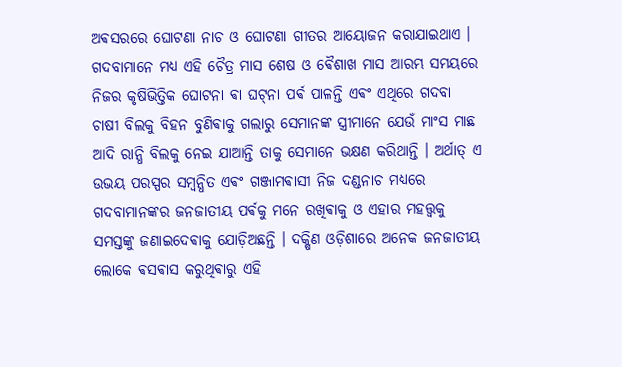ଅଵସରରେ ଘୋଟଣା ନାଚ ଓ ଘୋଟଣା ଗୀତର‌ ଆୟୋଜନ କରାଯାଇଥାଏ । ଗଦବାମାନେ ମଧ୍ୟ ଏହି ଚୈତ୍ର ମାସ ଶେଷ ଓ ଵୈଶାଖ ମାସ ଆରମ୍ଭ ସମୟରେ ନିଜର କୃଷିଭିତ୍ତିକ ଘୋଟନା ଵା ଘଟ୍‌ନା ପର୍ଵ ପାଳନ୍ତି ଏଵଂ ଏଥିରେ ଗଦବା ଚାଷୀ ବିଲକୁ ବିହନ ବୁଣିଵାକୁ ଗଲାରୁ ସେମାନଙ୍କ ସ୍ତ୍ରୀମାନେ ଯେଉଁ ମାଂସ ମାଛ ଆଦି ରାନ୍ଧି ବିଲକୁ ନେଇ ଯାଆନ୍ତି ତାକୁ ସେମାନେ ଭକ୍ଷଣ କରିଥାନ୍ତି । ଅର୍ଥାତ୍ ଏ ଉଭୟ ପରସ୍ପର ସମ୍ବନ୍ଧିତ ଏଵଂ ଗଞ୍ଜାମଵାସୀ ନିଜ ଦଣ୍ଡନାଚ ମଧ୍ୟରେ ଗଦବାମାନଙ୍କର ଜନଜାତୀୟ ପର୍ଵକୁ ମନେ ରଖିଵାକୁ ଓ ଏହାର ମହତ୍ତ୍ଵକୁ ସମସ୍ତଙ୍କୁ ଜଣାଇଦେଵାକୁ ଯୋଡ଼ିଅଛନ୍ତି । ଦକ୍ଷିଣ ଓଡ଼ିଶାରେ ଅନେକ ଜନଜାତୀୟ ଲୋକେ ଵସଵାସ କରୁଥିଵାରୁ ଏହି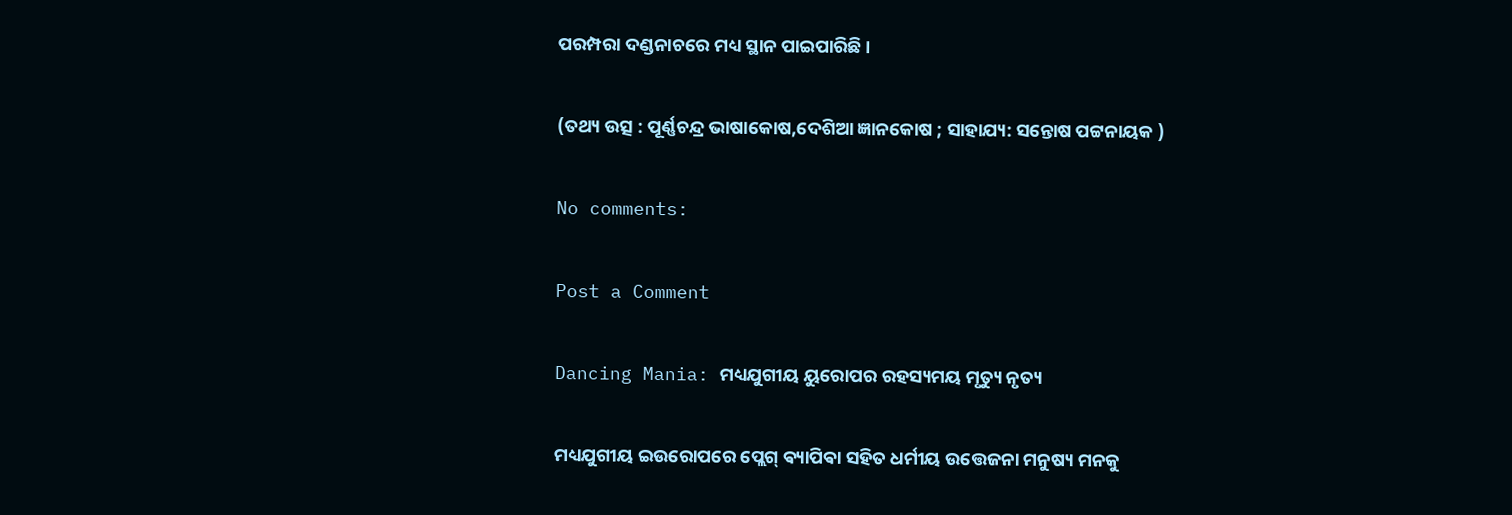ପରମ୍ପରା ଦଣ୍ଡନାଚରେ ମଧ୍ୟ ସ୍ଥାନ ପାଇପାରିଛି ।

(ତଥ୍ୟ ଉତ୍ସ : ପୂର୍ଣ୍ଣଚନ୍ଦ୍ର ଭାଷାକୋଷ,ଦେଶିଆ‌ ଜ୍ଞାନକୋଷ ; ସାହାଯ୍ୟ: ସନ୍ତୋଷ ପଟ୍ଟନାୟକ )

No comments:

Post a Comment

Dancing Mania: ମଧ୍ୟଯୁଗୀୟ ୟୁରୋପର ରହସ୍ୟମୟ ମୃତ୍ୟୁ ନୃତ୍ୟ

ମଧ୍ୟଯୁଗୀୟ ଇଉରୋପରେ ପ୍ଲେଗ୍‌ ଵ୍ୟାପିଵା ସହିତ ଧର୍ମୀୟ ଉତ୍ତେଜନା ମନୁଷ୍ୟ ମନକୁ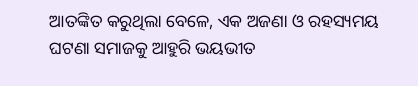ଆତଙ୍କିତ କରୁଥିଲା ବେଳେ, ଏକ ଅଜଣା ଓ ରହସ୍ୟମୟ ଘଟଣା ସମାଜକୁ ଆହୁରି ଭୟଭୀତ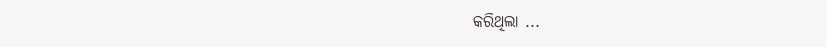କରିଥିଲା ...